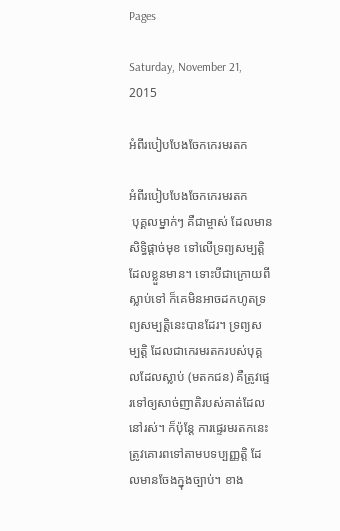Pages

Saturday, November 21, 2015

អំពីរបៀបបែងចែកកេរមរតក

អំពីរបៀបបែងចែកកេរមរតក
 បុគ្គលម្នាក់ៗ គឺជាម្ចាស់ ដែលមានសិទ្ធិផ្តាច់មុខ ទៅលើទ្រព្យសម្បត្តិដែលខ្លួនមាន។ ទោះបីជាក្រោយពីស្លាប់ទៅ ក៏គេមិនអាចដកហូតទ្រព្យសម្បត្តិនេះបានដែរ។ ទ្រព្យសម្បត្តិ ដែលជាកេរមរតករបស់បុគ្គលដែលស្លាប់ (មតកជន) គឺត្រូវផ្ទេរទៅឲ្យសាច់ញាតិរបស់គាត់ដែលនៅរស់។ ក៏ប៉ុន្តែ ការផ្ទេរមរតកនេះត្រូវគោរពទៅតាមបទប្បញ្ញត្តិ ដែលមានចែងក្នុងច្បាប់។ ខាង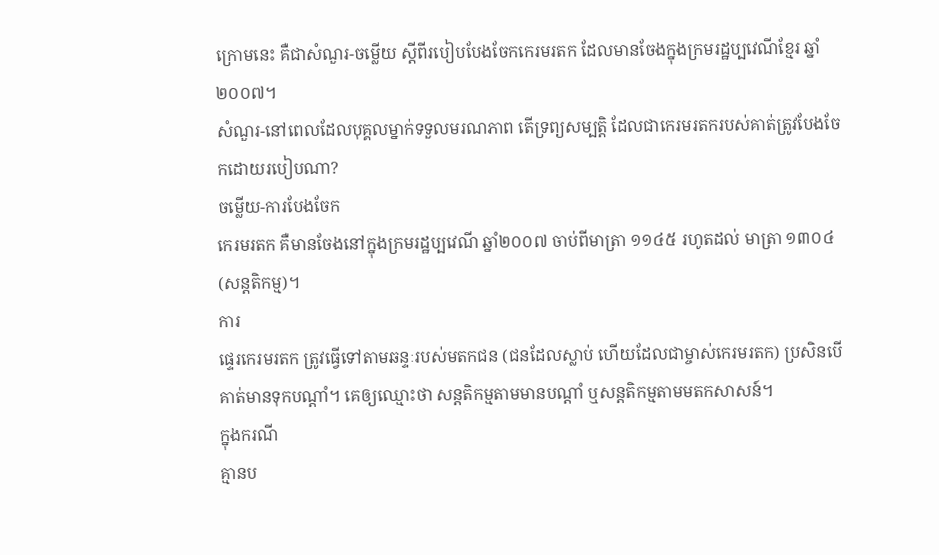ក្រោមនេះ គឺជាសំណួរ-ចម្លើយ ស្តីពីរបៀបបែងចែកកេរមរតក ដែលមានចែងក្នុងក្រមរដ្ឋប្បវេណីខ្មែរ ឆ្នាំ២០០៧។
សំណួរ-នៅពេលដែលបុគ្គលម្នាក់ទទួលមរណភាព តើទ្រព្យសម្បត្តិ ដែលជាកេរមរតករបស់គាត់ត្រូវបែងចែកដោយរបៀបណា?
ចម្លើយ-ការបែងចែក
កេរមរតក គឺមានចែងនៅក្នុងក្រមរដ្ឋប្បវេណី ឆ្នាំ២០០៧ ចាប់ពីមាត្រា ១១៤៥ រហូតដល់ មាត្រា ១៣០៤ (សន្តតិកម្ម)។
ការ
ផ្ទេរកេរមរតក ត្រូវធ្វើទៅតាមឆន្ទៈរបស់មតកជន (ជនដែលស្លាប់ ហើយដែលជាម្ចាស់កេរមរតក) ប្រសិនបើគាត់មានទុកបណ្តាំ។ គេឲ្យឈ្មោះថា សន្តតិកម្មតាមមានបណ្តាំ ឬសន្តតិកម្មតាមមតកសាសន៍។
ក្នុងករណី
គ្មានប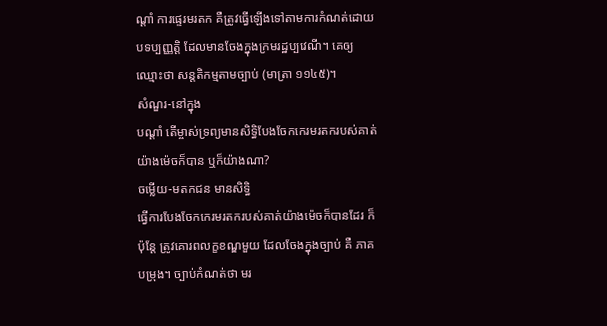ណ្តាំ ការផ្ទេរមរតក គឺត្រូវធ្វើឡើងទៅតាមការកំណត់ដោយបទប្បញ្ញត្តិ ដែលមានចែងក្នុងក្រមរដ្ឋប្បវេណី។ គេឲ្យឈ្មោះថា សន្តតិកម្មតាមច្បាប់ (មាត្រា ១១៤៥)។
សំណួរ-នៅក្នុង
បណ្តាំ តើម្ចាស់ទ្រព្យមានសិទ្ធិបែងចែកកេរមរតករបស់គាត់យ៉ាងម៉េចក៏បាន ឬក៏យ៉ាងណា?
ចម្លើយ-មតកជន មានសិទ្ធិ
ធ្វើការបែងចែកកេរមរតករបស់គាត់យ៉ាងម៉េចក៏បានដែរ ក៏ប៉ុន្តែ ត្រូវគោរពលក្ខខណ្ឌមួយ ដែលចែងក្នុងច្បាប់ គឺ ភាគបម្រុង។ ច្បាប់កំណត់ថា មរ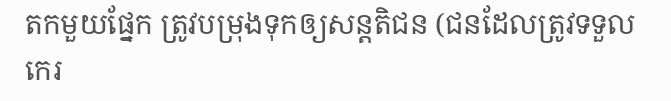តកមួយផ្នែក ត្រូវបម្រុងទុកឲ្យសន្តតិជន (ជនដែលត្រូវទទួលកេរ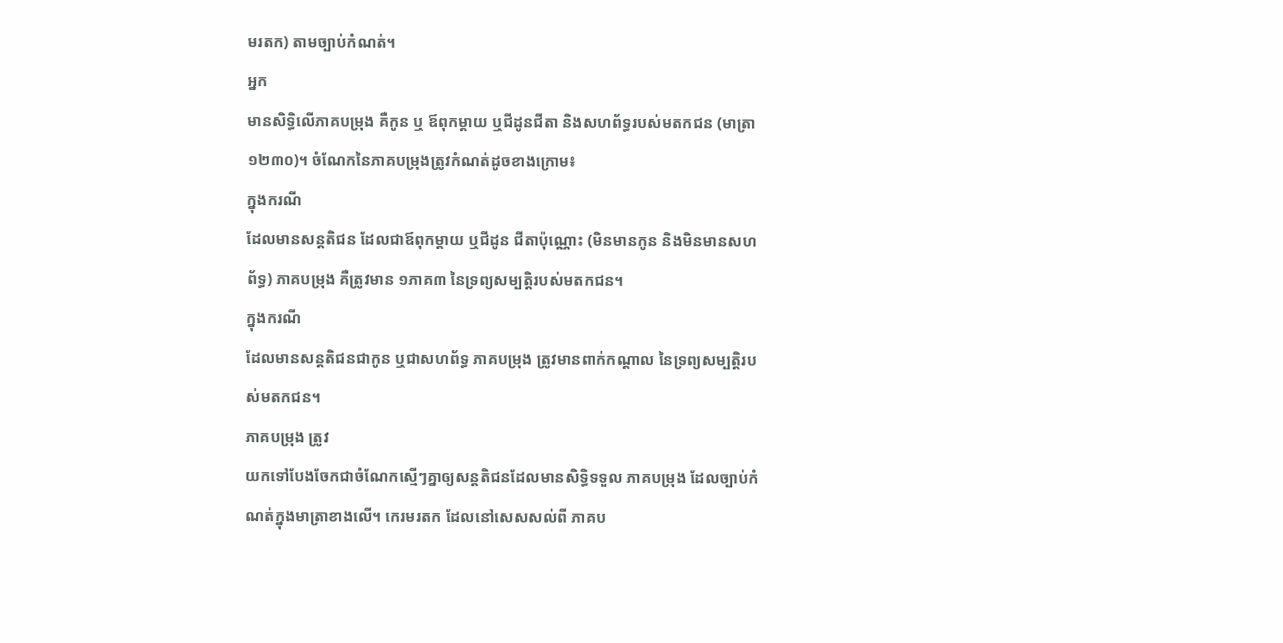មរតក) តាមច្បាប់កំណត់។
អ្នក
មានសិទ្ធិលើភាគបម្រុង គឺកូន ឬ ឪពុកម្តាយ ឬជីដូនជីតា និងសហព័ទ្ធរបស់មតកជន (មាត្រា ១២៣០)។ ចំណែកនៃភាគបម្រុងត្រូវកំណត់ដូចខាងក្រោម៖
ក្នុងករណី
ដែលមានសន្តតិជន ដែលជាឪពុកម្តាយ ឬជីដូន ជីតាប៉ុណ្ណោះ (មិនមានកូន និងមិនមានសហព័ទ្ធ) ភាគបម្រុង គឺត្រូវមាន ១ភាគ៣ នៃទ្រព្យសម្បត្តិរបស់មតកជន។
ក្នុងករណី
ដែលមានសន្តតិជនជាកូន ឬជាសហព័ទ្ធ ភាគបម្រុង ត្រូវមានពាក់កណ្តាល នៃទ្រព្យសម្បត្តិរបស់មតកជន។
ភាគបម្រុង ត្រូវ
យកទៅបែងចែកជាចំណែកស្មើៗគ្នាឲ្យសន្តតិជនដែលមានសិទ្ធិទទួល ភាគបម្រុង ដែលច្បាប់កំណត់ក្នុងមាត្រាខាងលើ។ កេរមរតក ដែលនៅសេសសល់ពី ភាគប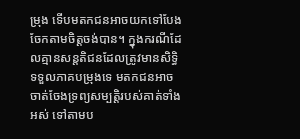ម្រុង ទើបមតកជនអាចយកទៅបែងចែកតាមចិត្តចង់បាន។ ក្នុងករណីដែលគ្មានសន្តតិជនដែលត្រូវមានសិទ្ធិទទួលភាគបម្រុងទេ មតកជនអាចចាត់ចែងទ្រព្យសម្បត្តិរបស់គាត់ទាំងអស់ ទៅតាមប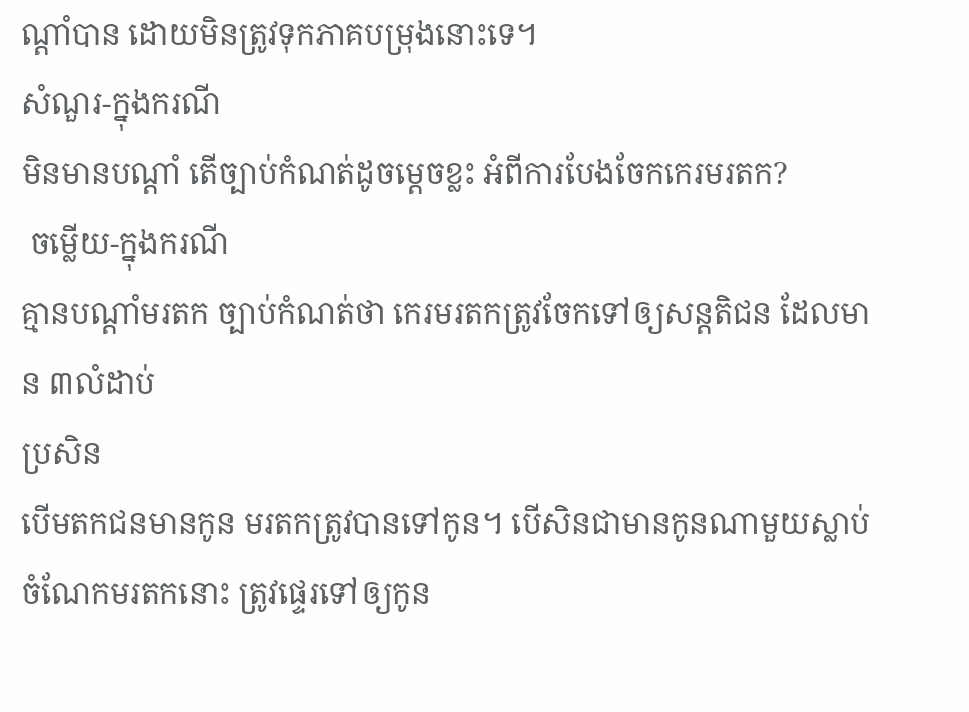ណ្តាំបាន ដោយមិនត្រូវទុកភាគបម្រុងនោះទេ។
សំណួរ-ក្នុងករណី
មិនមានបណ្តាំ តើច្បាប់កំណត់ដូចម្តេចខ្លះ អំពីការបែងចែកកេរមរតក?
 ចម្លើយ-ក្នុងករណី
គ្មានបណ្តាំមរតក ច្បាប់កំណត់ថា កេរមរតកត្រូវចែកទៅឲ្យសន្តតិជន ដែលមាន ៣លំដាប់
ប្រសិន
បើមតកជនមានកូន មរតកត្រូវបានទៅកូន។ បើសិនជាមានកូនណាមួយស្លាប់ ចំណែកមរតកនោះ ត្រូវផ្ទេរទៅឲ្យកូន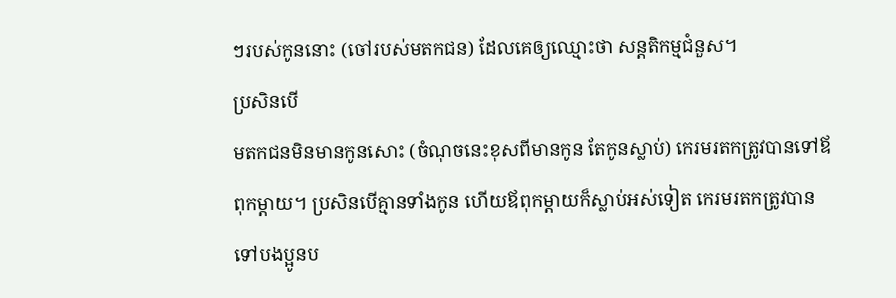ៗរបស់កូននោះ (ចៅរបស់មតកជន) ដែលគេឲ្យឈ្មោះថា សន្តតិកម្មជំនួស។
ប្រសិនបើ
មតកជនមិនមានកូនសោះ (ចំណុចនេះខុសពីមានកូន តែកូនស្លាប់) កេរមរតកត្រូវបានទៅឪពុកម្តាយ។ ប្រសិនបើគ្មានទាំងកូន ហើយឪពុកម្តាយក៏ស្លាប់អស់ទៀត កេរមរតកត្រូវបានទៅបងប្អូនប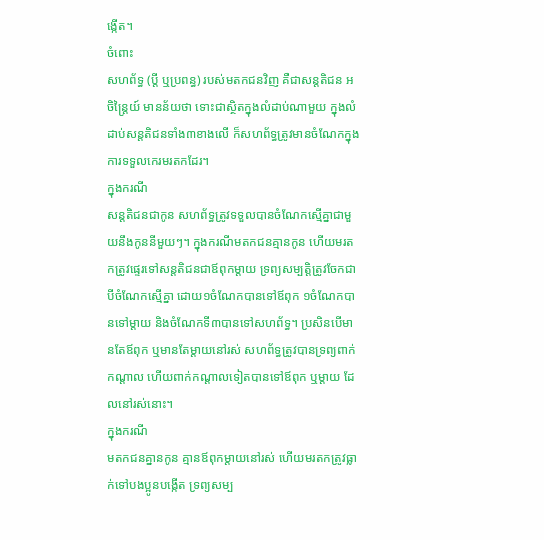ង្កើត។
ចំពោះ
សហព័ទ្ធ (ប្តី ឬប្រពន្ធ) របស់មតកជនវិញ គឺជាសន្តតិជន អចិន្រ្តៃយ៍ មានន័យថា ទោះជាស្ថិតក្នុងលំដាប់ណាមួយ ក្នុងលំដាប់សន្តតិជនទាំង៣ខាងលើ ក៏សហព័ទ្ធត្រូវមានចំណែកក្នុងការទទួលកេរមរតកដែរ។
ក្នុងករណី
សន្តតិជនជាកូន សហព័ទ្ធត្រូវទទួលបានចំណែកស្មើគ្នាជាមួយនឹងកូននីមួយៗ។ ក្នុងករណីមតកជនគ្មានកូន ហើយមរតកត្រូវផ្ទេរទៅសន្តតិជនជាឪពុកម្តាយ ទ្រព្យសម្បត្តិត្រូវចែកជាបីចំណែកស្មើគ្នា ដោយ១ចំណែកបានទៅឪពុក ១ចំណែកបានទៅម្តាយ និងចំណែកទី៣បានទៅសហព័ទ្ធ។ ប្រសិនបើមានតែឪពុក ឬមានតែម្តាយនៅរស់ សហព័ទ្ធត្រូវបានទ្រព្យពាក់កណ្តាល ហើយពាក់កណ្តាលទៀតបានទៅឪពុក ឬម្តាយ ដែលនៅរស់នោះ។
ក្នុងករណី
មតកជនគ្នានកូន គ្មានឪពុកម្តាយនៅរស់ ហើយមរតកត្រូវធ្លាក់ទៅបងប្អូនបង្កើត ទ្រព្យសម្ប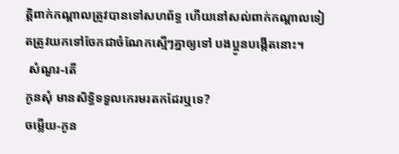ត្តិពាក់កណ្តាលត្រូវបានទៅសហព័ទ្ធ ហើយនៅសល់ពាក់កណ្តាលទៀតត្រូវយកទៅចែកជាចំណែកស្មើៗគ្នាឲ្យទៅ បងប្អូនបង្កើតនោះ។
 សំណួរ-តើ
កូនសុំ មានសិទ្ធិទទួលកេរមរតកដែរឬទេ?
ចម្លើយ-កូន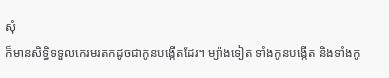សុំ
ក៏មានសិទ្ធិទទួលកេរមរតកដូចជាកូនបង្កើតដែរ។ ម្យ៉ាងទៀត ទាំងកូនបង្កើត និងទាំងកូ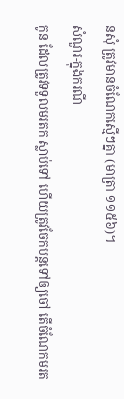នសុំ ត្រូវមានចំណែកស្មើៗគ្នា (មាត្រា ១១៥៦)។
សំណួរ-ក្នុងករណី
កូន ដែលត្រូវទទួលមរតក ស្លាប់ទៅ ហើយត្រូវចែកបន្តទៅឲ្យចៅ តើចំណែកមរត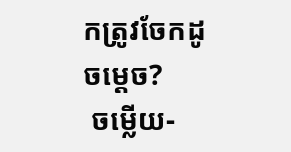កត្រូវចែកដូចម្តេច?
 ចម្លើយ-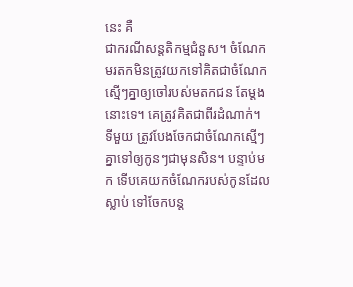នេះ គឺ
ជាករណីសន្តតិកម្មជំនួស។ ចំណែកមរតកមិនត្រូវយកទៅគិតជាចំណែកស្មើៗគ្នាឲ្យចៅរបស់មតកជន តែម្តងនោះទេ។ គេត្រូវគិតជាពីរដំណាក់។ ទីមួយ ត្រូវបែងចែកជាចំណែកស្មើៗគ្នាទៅឲ្យកូនៗជាមុនសិន។ បន្ទាប់មក ទើបគេយកចំណែករបស់កូនដែលស្លាប់ ទៅចែកបន្ត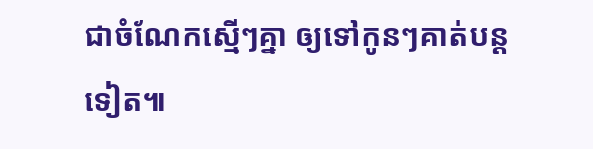ជាចំណែកស្មើៗគ្នា ឲ្យទៅកូនៗគាត់បន្តទៀត៕